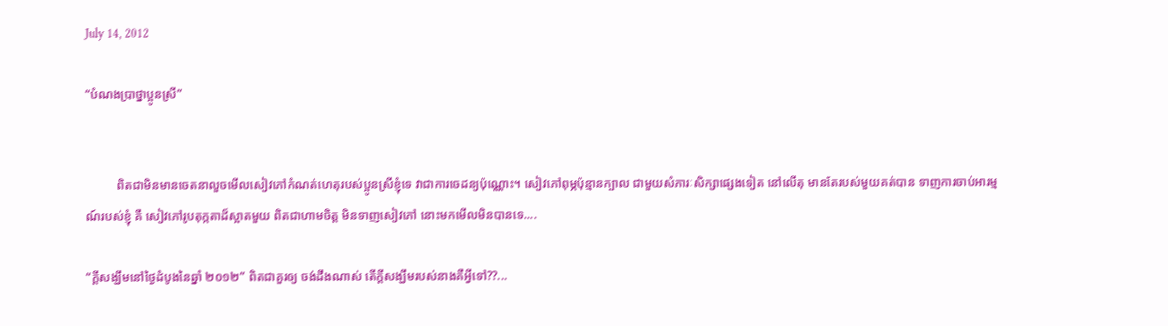July 14, 2012

“បំណងប្រាថ្នាប្អូនស្រី”


          ពិតជាមិនមានចេតនាលួចមើលសៀវភៅកំណត់ហេតុរបស់ប្អូនស្រីខ្ញុំទេ វាជាការចេដន្យប៉ុណ្ណោះ។ សៀវភៅពុម្ភប៉ុន្មានក្បាល ជាមួយសំភារៈសិក្សាផ្សេងទៀត នៅលើតុ មានតែរបស់មួយគត់បាន ទាញការចាប់អារម្មណ៍របស់ខ្ញុំ គឺ សៀវភៅរូបតុក្កតាដ៏ស្អាតមួយ ពិតជាហាមចិត្ត មិនទាញសៀវភៅ នោះមកមើលមិនបានទេ....

“ក្តីសង្ឃឹមនៅថ្ងៃដំបូងនៃឆ្នាំ ២០១២” ពិតជាគួរឲ្យ ចង់ដឹងណាស់ តើក្តីសង្ឃឹមរបស់នាងគឺអ្វីទៅ??...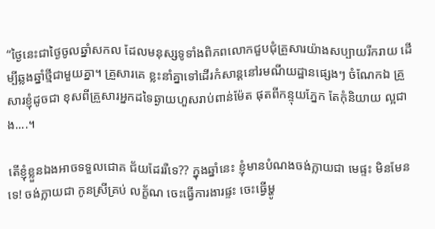“ថ្ងៃនេះជាថ្ងៃចូលឆ្នាំសកល ដែលមនុស្សទូទាំងពិភពលោកជួបជុំគ្រួសារយ៉ាងសប្បាយរីករាយ ដើម្បីឆ្លងឆ្នាំថ្មីជាមួយគ្នា។ គ្រួសារគេ ខ្លះនាំគ្នាទៅដើរកំសាន្តនៅរមណីយដ្ឋានផ្សេងៗ ចំណែកឯ គ្រួសារខ្ញុំដូចជា ខុសពីគ្រួសារអ្នកដទៃឆ្ងាយហួសរាប់ពាន់ម៉ែត ផុតពីកន្ទុយភ្នែក តែកុំនិយាយ ល្អជាង....។

តើខ្ញុំខ្លួនឯងអាចទទួលជោគ ជ័យដែររឺទេ?? ក្នុងឆ្នាំនេះ ខ្ញុំមានបំណងចង់ក្លាយជា មេផ្ទះ មិនមែនទេ! ចង់ក្លាយជា កូនស្រីគ្រប់ លក្ខ័ណ ចេះធ្វើការងារផ្ទះ ចេះធ្វើម្ហូ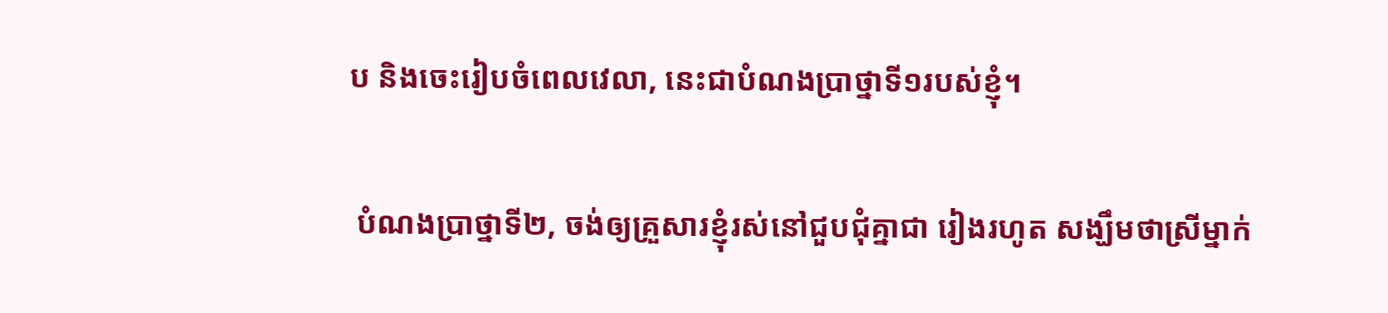ប និងចេះរៀបចំពេលវេលា, នេះជាបំណងប្រាថ្នាទី១របស់ខ្ញុំ។

 បំណងប្រាថ្នាទី២, ចង់ឲ្យគ្រួសារខ្ញុំរស់នៅជួបជុំគ្នាជា រៀងរហូត សង្ឃឹមថាស្រីម្នាក់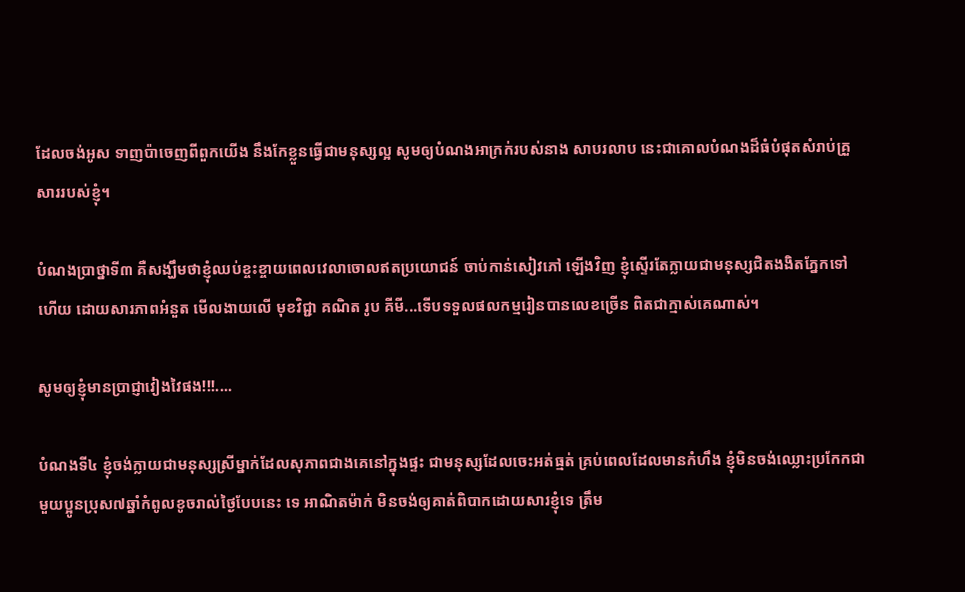ដែលចង់អូស ទាញប៉ាចេញពីពួកយើង នឹងកែខ្លួនធ្វើជាមនុស្សល្អ សូមឲ្យបំណងអាក្រក់របស់នាង សាបរលាប នេះជាគោលបំណងដ៏ធំបំផុតសំរាប់គ្រួសាររបស់ខ្ញុំ។

បំណងប្រាថ្នាទី៣ គឺសង្ឃឹមថាខ្ញុំឈប់ខ្ចះខ្ចាយពេលវេលាចោលឥតប្រយោជន៍ ចាប់កាន់សៀវភៅ ឡើងវិញ ខ្ញុំស្ទើរតែក្លាយជាមនុស្សជិតងងិតភ្នែកទៅហើយ ដោយសារភាពអំនួត មើលងាយលើ មុខវិជ្ជា គណិត រូប គីមី...ទើបទទួលផលកម្មរៀនបានលេខច្រើន ពិតជាក្មាស់គេណាស់។

សូមឲ្យខ្ញុំមានប្រាជ្ញាវៀងវៃផង!!!....

បំណងទី៤ ខ្ញុំចង់ក្លាយជាមនុស្សស្រីម្នាក់ដែលសុភាពជាងគេនៅក្នុងផ្ទះ ជាមនុស្សដែលចេះអត់ធ្មត់ គ្រប់ពេលដែលមានកំហឹង ខ្ញុំមិនចង់ឈ្លោះប្រកែកជាមួយប្អូនប្រុស៧ឆ្នាំកំពូលខូចរាល់ថ្ងៃបែបនេះ ទេ អាណិតម៉ាក់ មិនចង់ឲ្យគាត់ពិបាកដោយសារខ្ញុំទេ ត្រឹម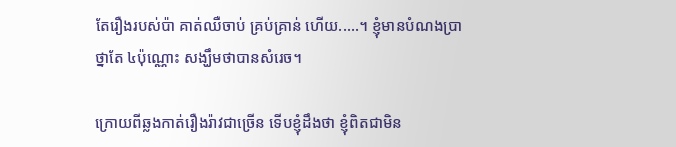តែរឿងរបស់ប៉ា គាត់ឈឺចាប់ គ្រប់គ្រាន់ ហើយ.....។ ខ្ញុំមានបំណងប្រាថ្នាតែ ៤ប៉ុណ្ណោះ សង្ឃឹមថាបានសំរេច។

ក្រោយពីឆ្លងកាត់រឿងរ៉ាវជាច្រើន ទើបខ្ញុំដឹងថា ខ្ញុំពិតជាមិន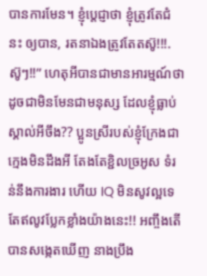បានការមែន។ ខ្ញុំប្តេជ្ញាថា ខ្ញុំត្រូវតែជំនះ ឲ្យបាន, រតនាឯងត្រូវតែតស៊ូ!!!. ស៊ូៗ!!” ហេតុអីបានជាមានអារម្មណ៍ថា ដូចជាមិនមែនជាមនុស្ស ដែលខ្ញុំធ្លាប់ស្គាល់អីចឹង?? ប្អូនស្រីរបស់ខ្ញុំក្រែងជាក្មេងមិនដឹងអី តែងតែខ្ជិលច្រអូស ទំរន់នឹងការងារ ហើយ IQ មិនសូវល្អទេ តែឥលូវប្លែកខ្លាំងយ៉ាងនេះ!! អញ្ចឹងតើបានសង្កេតឃើញ នាងប្រឹង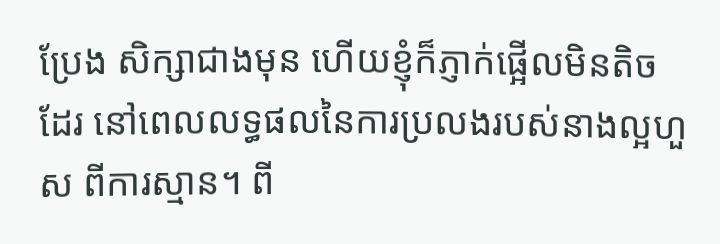ប្រែង សិក្សាជាងមុន ហើយខ្ញុំក៏ភ្ញាក់ផ្អើលមិនតិចដែរ នៅពេលលទ្ធផលនៃការប្រលងរបស់នាងល្អហួស ពីការស្មាន។ ពី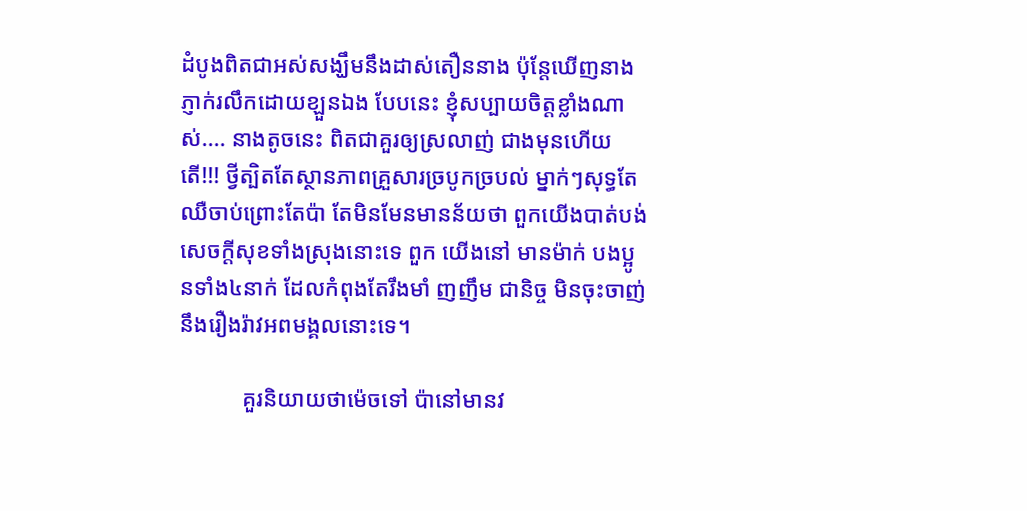ដំបូងពិតជាអស់សង្ឃឹមនឹងដាស់តឿននាង ប៉ុន្តែឃើញនាងភ្ញាក់រលឹកដោយខ្ឡួនឯង បែបនេះ ខ្ញុំសប្បាយចិត្តខ្លាំងណាស់.... នាងតូចនេះ ពិតជាគួរឲ្យស្រលាញ់ ជាងមុនហើយតើ!!! ថ្វីត្បិតតែស្ថានភាពគ្រួសារច្របូកច្របល់ ម្នាក់ៗសុទ្ធតែឈឺចាប់ព្រោះតែប៉ា តែមិនមែនមានន័យថា ពួកយើងបាត់បង់សេចក្តីសុខទាំងស្រុងនោះទេ ពួក យើងនៅ មានម៉ាក់ បងប្អូនទាំង៤នាក់ ដែលកំពុងតែរឹងមាំ ញញឹម ជានិច្ច មិនចុះចាញ់នឹងរឿងរ៉ាវអពមង្គលនោះទេ។

           គួរនិយាយថាម៉េចទៅ ប៉ានៅមានវ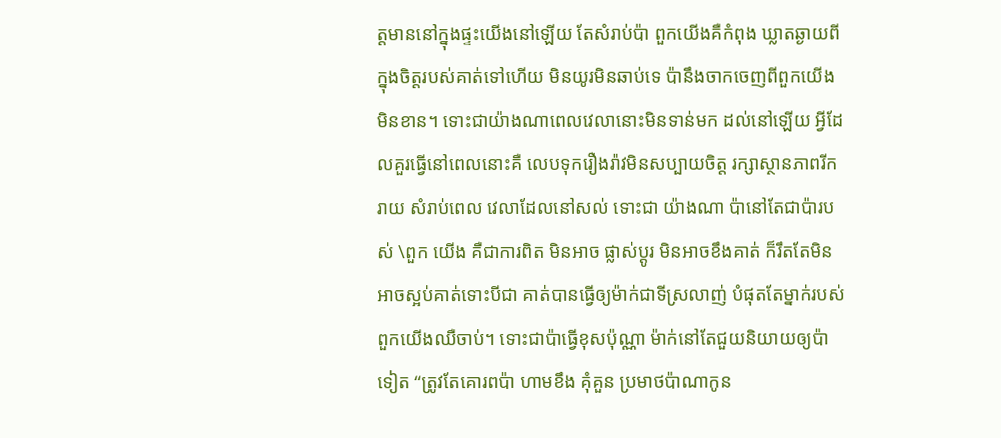ត្តមាននៅក្នុងផ្ទះយើងនៅឡើយ តែសំរាប់ប៉ា ពួកយើងគឺកំពុង ឃ្លាតឆ្ងាយពីក្នុងចិត្តរបស់គាត់ទៅហើយ មិនយូរមិនឆាប់ទេ ប៉ានឹងចាកចេញពីពួកយើងមិនខាន។ ទោះជាយ៉ាងណាពេលវេលានោះមិនទាន់មក ដល់នៅឡើយ អ្វីដែលគួរធ្វើនៅពេលនោះគឺ លេបទុករឿងរ៉ាវមិនសប្បាយចិត្ត រក្សាស្ថានភាពរីករាយ សំរាប់ពេល វេលាដែលនៅសល់ ទោះជា យ៉ាងណា ប៉ានៅតែជាប៉ារបស់ \ពួក យើង គឺជាការពិត មិនអាច ផ្លាស់ប្តូរ មិនអាចខឹងគាត់ ក៏រឹតតែមិន អាចស្អប់គាត់ទោះបីជា គាត់បានធ្វើឲ្យម៉ាក់ជាទីស្រលាញ់ បំផុតតែម្នាក់របស់ពួកយើងឈឺចាប់។ ទោះជាប៉ាធ្វើខុសប៉ុណ្ណា ម៉ាក់នៅតែជួយនិយាយឲ្យប៉ាទៀត “ត្រូវតែគោរពប៉ា ហាមខឹង គុំគួន ប្រមាថប៉ាណាកូន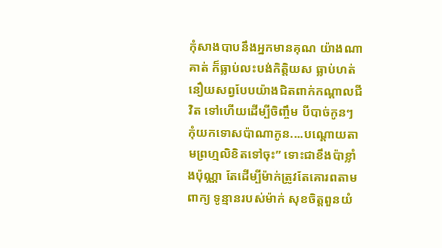កុំសាងបាបនឹងអ្នកមានគុណ យ៉ាងណាគាត់ ក៏ធ្លាប់លះបង់កិត្តិយស ធ្លាប់ហត់នឿយសព្វបែបយ៉ាងជិតពាក់កណ្តាលជីវិត ទៅហើយដើម្បីចិញ្ចឹម បីបាច់កូនៗ កុំយកទោសប៉ាណាកូន....បណ្តោយតាមព្រហ្មលិខិតទៅចុះ” ទោះជាខឹងប៉ាខ្លាំងប៉ុណ្ណា តែដើម្បីម៉ាក់ត្រូវតែគោរពតាមពាក្យ ទូន្មានរបស់ម៉ាក់ សុខចិត្តពួនយំ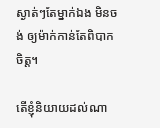ស្ងាត់ៗតែម្នាក់ឯង មិនចង់ ឲ្យម៉ាក់កាន់តែពិបាក ចិត្ត។

តើខ្ញុំនិយាយដល់ណា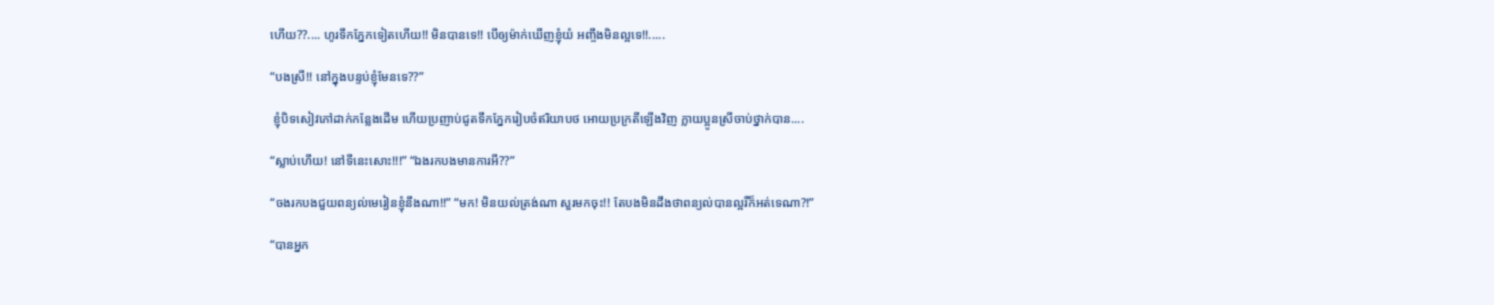ហើយ??.... ហូរទឹកភ្នែកទៀតហើយ!! មិនបានទេ!! បើឲ្យម៉ាក់ឃើញខ្ញុំយំ អញ្ចឹងមិនល្អទេ!!.....

“បងស្រី!! នៅក្នុងបន្ទប់ខ្ញុំមែនទេ??”

 ខ្ញុំបិទសៀវភៅដាក់កន្លែងដើម ហើយប្រញាប់ជូតទឹកភ្នែករៀបចំឥរិយាបថ អោយប្រក្រតីឡើងវិញ ក្លាយប្អូនស្រីចាប់ថ្នាក់បាន....

“ស្លាប់ហើយ! នៅទីនេះសោះ!!!” “ឯងរកបងមានការអី??”

“ចងរកបងជួយពន្យល់មេរៀនខ្ញុំនឹងណា!!” “មក! មិនយល់ត្រង់ណា សួរមកចុះ!! តែបងមិនដឹងថាពន្យល់បានល្អរឺក៏អត់ទេណា?!”

“បានអ្នក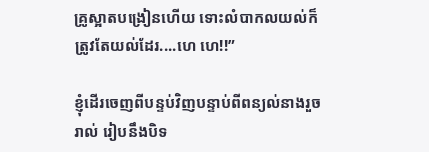គ្រូស្អាតបង្រៀនហើយ ទោះលំបាកលយល់ក៏ត្រូវតែយល់ដែរ....ហេ ហេ!!”

ខ្ញុំដើរចេញពីបន្ទប់វិញបន្ទាប់ពីពន្យល់នាងរួចរាល់ រៀបនឹងបិទ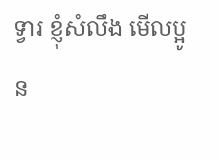ទ្វារ ខ្ញុំសំលឹង មើលប្អូន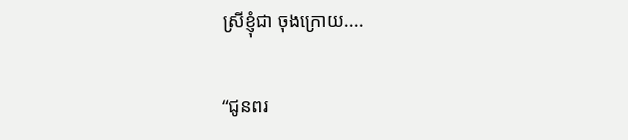ស្រីខ្ញុំជា ចុងក្រោយ....

“ជូនពរ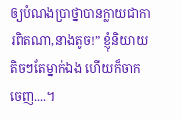ឲ្យបំណងប្រាថ្នាបានក្លាយជាការពិតណា,នាងតូច!” ខ្ញុំនិយាយតិចៗតែម្នាក់ឯង ហើយក៏ចាកចេញ....។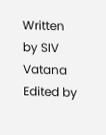Written by SIV Vatana
Edited by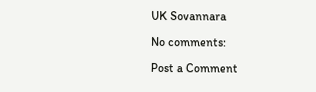UK Sovannara

No comments:

Post a Comment